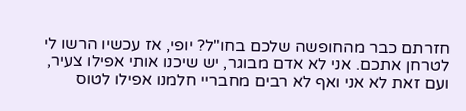חזרתם כבר מהחופשה שלכם בחו"ל? יופי, אז עכשיו הרשו לי לטרחן אתכם. אני לא אדם מבוגר, יש שיכנו אותי אפילו צעיר, ועם זאת לא אני ואף לא רבים מחבריי חלמנו אפילו לטוס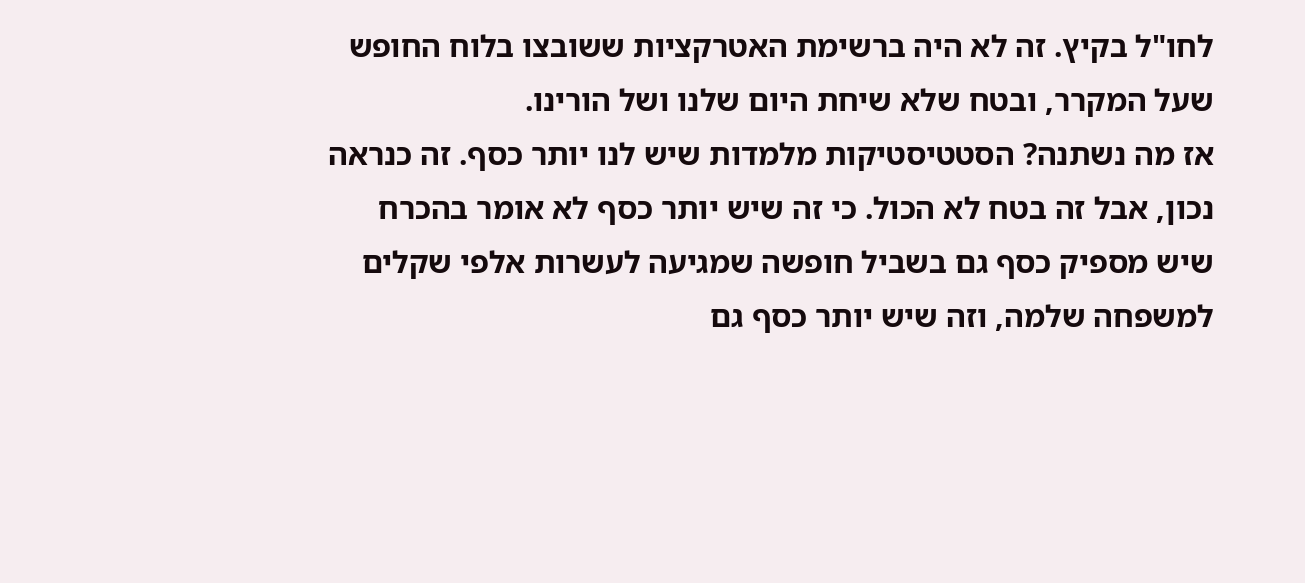לחו"ל בקיץ. זה לא היה ברשימת האטרקציות ששובצו בלוח החופש שעל המקרר, ובטח שלא שיחת היום שלנו ושל הורינו.
אז מה נשתנה? הסטטיסטיקות מלמדות שיש לנו יותר כסף. זה כנראה נכון, אבל זה בטח לא הכול. כי זה שיש יותר כסף לא אומר בהכרח שיש מספיק כסף גם בשביל חופשה שמגיעה לעשרות אלפי שקלים למשפחה שלמה, וזה שיש יותר כסף גם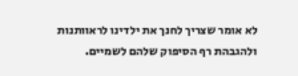לא אומר שצריך לחנך את ילדינו לראוותנות ולהגבהת רף הסיפוק שלהם לשמיים.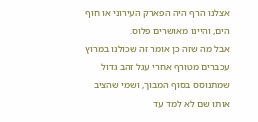אצלנו הרף היה הפארק העירוני או חוף הים, והיינו מאושרים פלוס.
אבל מה שזה כן אומר זה שכולנו במרוץ עכברים מטורף אחרי עגל זהב גדול שמתנוסס בסוף המבוך, ושמי שהציב אותו שם לא למד עד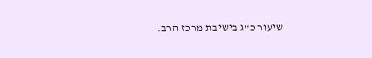שיעור כ"ג בישיבת מרכז הרב.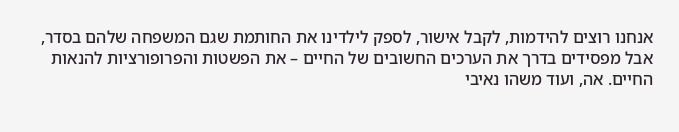אנחנו רוצים להידמות, לקבל אישור, לספק לילדינו את החותמת שגם המשפחה שלהם בסדר, אבל מפסידים בדרך את הערכים החשובים של החיים – את הפשטות והפרופורציות להנאות החיים. אה, ועוד משהו נאיבי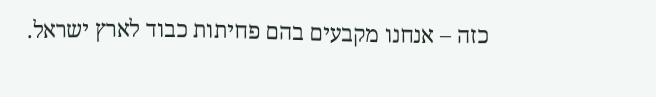כזה – אנחנו מקבעים בהם פחיתות כבוד לארץ ישראל.